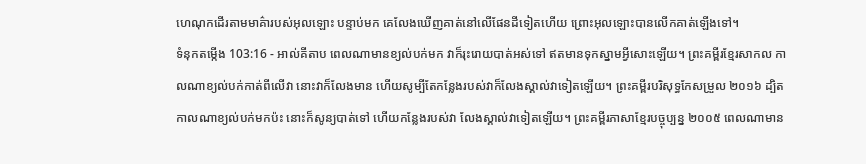ហេណុកដើរតាមមាគ៌ារបស់អុលឡោះ បន្ទាប់មក គេលែងឃើញគាត់នៅលើផែនដីទៀតហើយ ព្រោះអុលឡោះបានលើកគាត់ឡើងទៅ។
ទំនុកតម្កើង 103:16 - អាល់គីតាប ពេលណាមានខ្យល់បក់មក វាក៏រុះរោយបាត់អស់ទៅ ឥតមានទុកស្នាមអ្វីសោះឡើយ។ ព្រះគម្ពីរខ្មែរសាកល កាលណាខ្យល់បក់កាត់ពីលើវា នោះវាក៏លែងមាន ហើយសូម្បីតែកន្លែងរបស់វាក៏លែងស្គាល់វាទៀតឡើយ។ ព្រះគម្ពីរបរិសុទ្ធកែសម្រួល ២០១៦ ដ្បិតកាលណាខ្យល់បក់មកប៉ះ នោះក៏សូន្យបាត់ទៅ ហើយកន្លែងរបស់វា លែងស្គាល់វាទៀតឡើយ។ ព្រះគម្ពីរភាសាខ្មែរបច្ចុប្បន្ន ២០០៥ ពេលណាមាន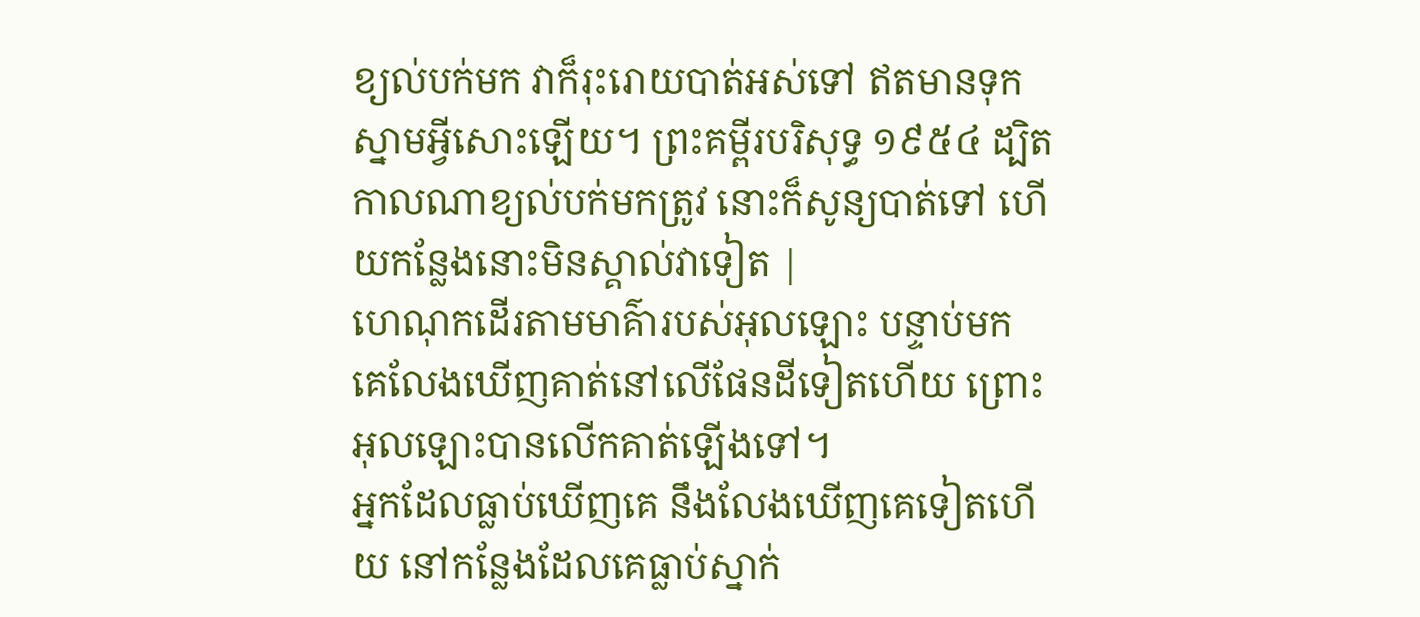ខ្យល់បក់មក វាក៏រុះរោយបាត់អស់ទៅ ឥតមានទុកស្នាមអ្វីសោះឡើយ។ ព្រះគម្ពីរបរិសុទ្ធ ១៩៥៤ ដ្បិតកាលណាខ្យល់បក់មកត្រូវ នោះក៏សូន្យបាត់ទៅ ហើយកន្លែងនោះមិនស្គាល់វាទៀត |
ហេណុកដើរតាមមាគ៌ារបស់អុលឡោះ បន្ទាប់មក គេលែងឃើញគាត់នៅលើផែនដីទៀតហើយ ព្រោះអុលឡោះបានលើកគាត់ឡើងទៅ។
អ្នកដែលធ្លាប់ឃើញគេ នឹងលែងឃើញគេទៀតហើយ នៅកន្លែងដែលគេធ្លាប់ស្នាក់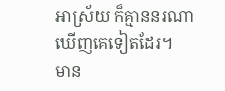អាស្រ័យ ក៏គ្មាននរណាឃើញគេទៀតដែរ។
មាន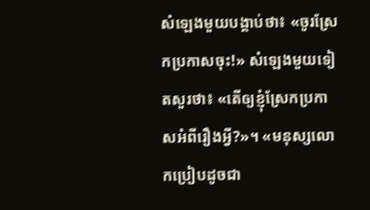សំឡេងមួយបង្គាប់ថា៖ «ចូរស្រែកប្រកាសចុះ!» សំឡេងមួយទៀតសួរថា៖ «តើឲ្យខ្ញុំស្រែកប្រកាសអំពីរឿងអ្វី?»។ «មនុស្សលោកប្រៀបដូចជា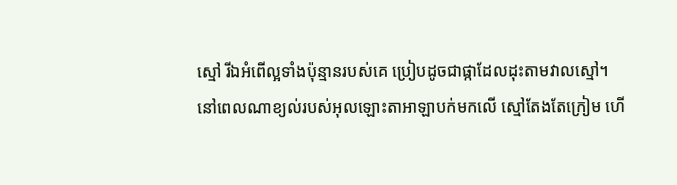ស្មៅ រីឯអំពើល្អទាំងប៉ុន្មានរបស់គេ ប្រៀបដូចជាផ្កាដែលដុះតាមវាលស្មៅ។
នៅពេលណាខ្យល់របស់អុលឡោះតាអាឡាបក់មកលើ ស្មៅតែងតែក្រៀម ហើ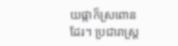យផ្កាក៏ស្រពោនដែរ។ ប្រជារាស្ត្រ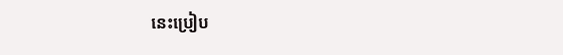នេះប្រៀប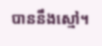បាននឹងស្មៅ។